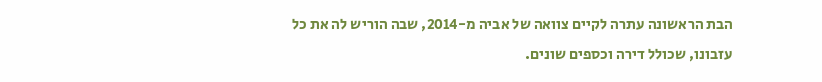הבת הראשונה עתרה לקיים צוואה של אביה מ-2014, שבה הוריש לה את כל עזבונו, שכולל דירה וכספים שונים.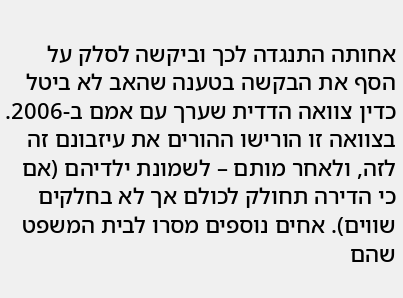אחותה התנגדה לכך וביקשה לסלק על הסף את הבקשה בטענה שהאב לא ביטל כדין צוואה הדדית שערך עם אמם ב-2006.
בצוואה זו הורישו ההורים את עיזבונם זה לזה, ולאחר מותם – לשמונת ילדיהם (אם כי הדירה תחולק לכולם אך לא בחלקים שווים). אחים נוספים מסרו לבית המשפט שהם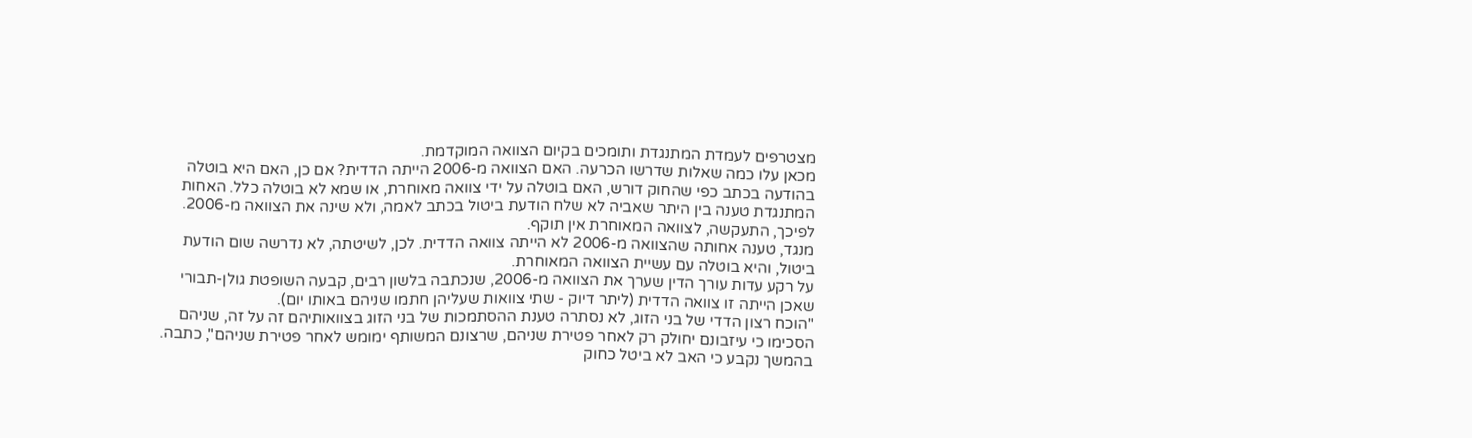מצטרפים לעמדת המתנגדת ותומכים בקיום הצוואה המוקדמת.
מכאן עלו כמה שאלות שדרשו הכרעה. האם הצוואה מ-2006 הייתה הדדית? אם כן, האם היא בוטלה בהודעה בכתב כפי שהחוק דורש, האם בוטלה על ידי צוואה מאוחרת, או שמא לא בוטלה כלל. האחות המתנגדת טענה בין היתר שאביה לא שלח הודעת ביטול בכתב לאמה, ולא שינה את הצוואה מ-2006. לפיכך, התעקשה, לצוואה המאוחרת אין תוקף.
מנגד, טענה אחותה שהצוואה מ-2006 לא הייתה צוואה הדדית. לכן, לשיטתה, לא נדרשה שום הודעת ביטול, והיא בוטלה עם עשיית הצוואה המאוחרת.
על רקע עדות עורך הדין שערך את הצוואה מ-2006, שנכתבה בלשון רבים, קבעה השופטת גולן-תבורי שאכן הייתה זו צוואה הדדית (ליתר דיוק - שתי צוואות שעליהן חתמו שניהם באותו יום).
"הוכח רצון הדדי של בני הזוג, לא נסתרה טענת ההסתמכות של בני הזוג בצוואותיהם זה על זה, שניהם הסכימו כי עיזבונם יחולק רק לאחר פטירת שניהם, שרצונם המשותף ימומש לאחר פטירת שניהם", כתבה.
בהמשך נקבע כי האב לא ביטל כחוק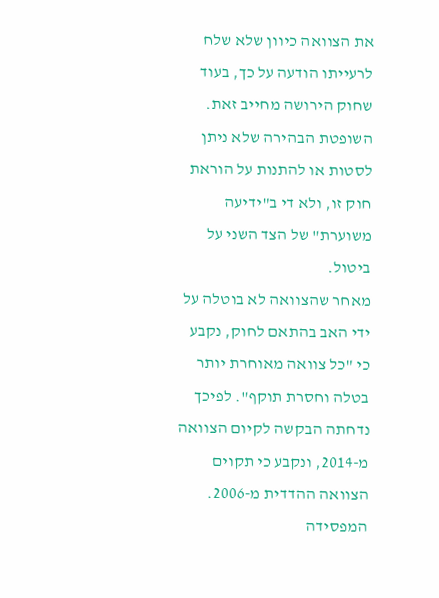את הצוואה כיוון שלא שלח לרעייתו הודעה על כך, בעוד שחוק הירושה מחייב זאת. השופטת הבהירה שלא ניתן לסטות או להתנות על הוראת חוק זו, ולא די ב"ידיעה משוערת" של הצד השני על ביטול.
מאחר שהצוואה לא בוטלה על ידי האב בהתאם לחוק, נקבע כי "כל צוואה מאוחרת יותר בטלה וחסרת תוקף". לפיכך נדחתה הבקשה לקיום הצוואה מ-2014, ונקבע כי תקוים הצוואה ההדדית מ-2006. המפסידה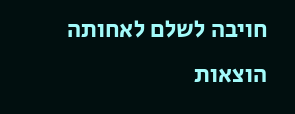חויבה לשלם לאחותה הוצאות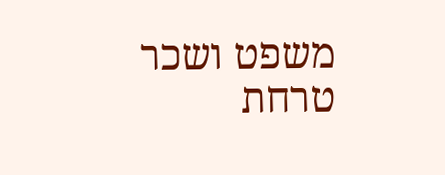משפט ושכר טרחת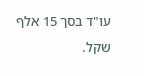עו"ד בסך 15 אלף שקל.